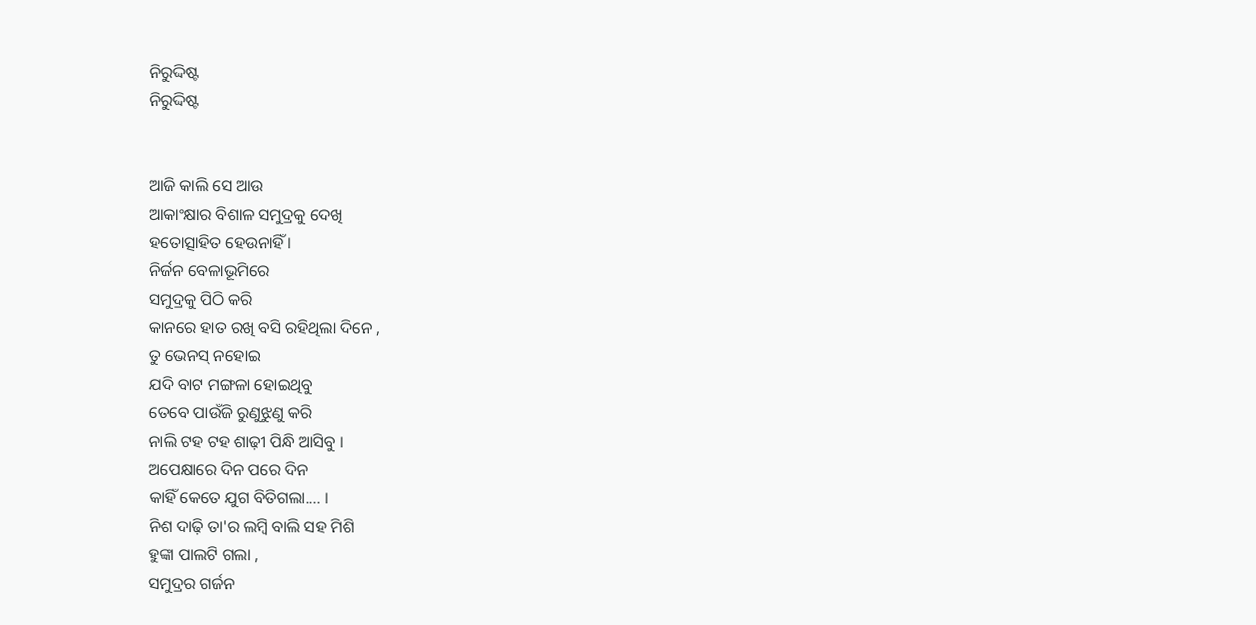ନିରୁଦ୍ଦିଷ୍ଟ
ନିରୁଦ୍ଦିଷ୍ଟ


ଆଜି କାଲି ସେ ଆଉ
ଆକାଂକ୍ଷାର ବିଶାଳ ସମୁଦ୍ରକୁ ଦେଖି
ହତୋତ୍ସାହିତ ହେଉନାହିଁ ।
ନିର୍ଜନ ବେଳାଭୂମିରେ
ସମୁଦ୍ରକୁ ପିଠି କରି
କାନରେ ହାତ ରଖି ବସି ରହିଥିଲା ଦିନେ ,
ତୁ ଭେନସ୍ ନହୋଇ
ଯଦି ବାଟ ମଙ୍ଗଳା ହୋଇଥିବୁ
ତେବେ ପାଉଁଜି ରୁଣୁଝୁଣୁ କରି
ନାଲି ଟହ ଟହ ଶାଢ଼ୀ ପିନ୍ଧି ଆସିବୁ ।
ଅପେକ୍ଷାରେ ଦିନ ପରେ ଦିନ
କାହିଁ କେତେ ଯୁଗ ବିତିଗଲା.... ।
ନିଶ ଦାଢ଼ି ତା'ର ଲମ୍ବି ବାଲି ସହ ମିଶି
ହୁଙ୍କା ପାଲଟି ଗଲା ,
ସମୁଦ୍ରର ଗର୍ଜନ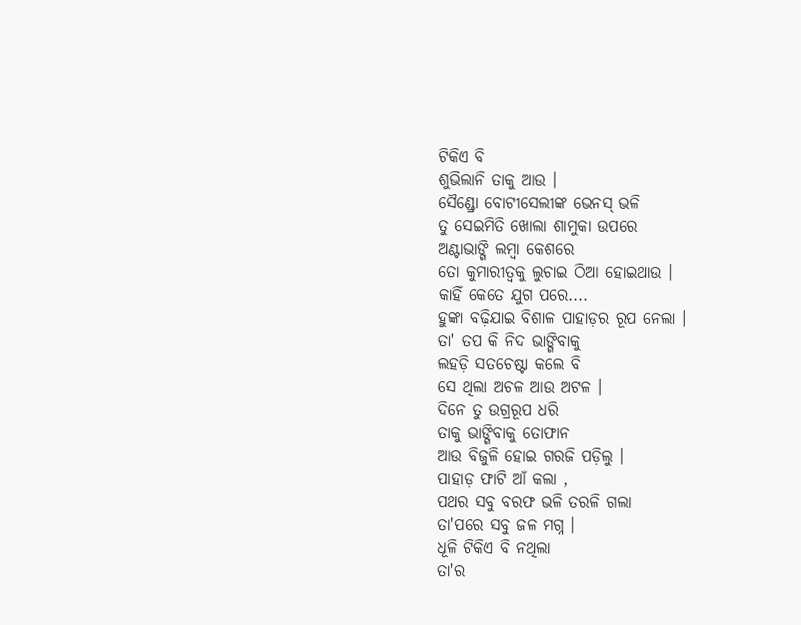ଟିକିଏ ବି
ଶୁଭିଲାନି ତାକୁ ଆଉ ।
ସୈଣ୍ଡ୍ରୋ ବୋଟୀସେଲୀଙ୍କ ଭେନସ୍ ଭଳି
ତୁ ସେଇମିତି ଖୋଲା ଶାମୁକା ଉପରେ
ଅଣ୍ଟାଭାଙ୍ଗି ଲମ୍ବା କେଶରେ
ତୋ କୁମାରୀତ୍ୱକୁ ଲୁଚାଇ ଠିଆ ହୋଇଥାଉ ।
କାହିଁ କେତେ ଯୁଗ ପରେ....
ହୁଙ୍କା ବଢ଼ିଯାଇ ବିଶାଳ ପାହାଡ଼ର ରୂପ ନେଲା ।
ତା' ତପ କି ନିଦ ଭାଙ୍ଗିବାକୁ
ଲହଡ଼ି ସତଚେଷ୍ଟା କଲେ ବି
ସେ ଥିଲା ଅଚଳ ଆଉ ଅଟଳ ।
ଦିନେ ତୁ ଉଗ୍ରରୂପ ଧରି
ତାକୁ ଭାଙ୍ଗିବାକୁ ତୋଫାନ
ଆଉ ବିଜୁଳି ହୋଇ ଗରଜି ପଡ଼ିଲୁ ।
ପାହାଡ଼ ଫାଟି ଆଁ କଲା ,
ପଥର ସବୁ ବରଫ ଭଳି ତରଳି ଗଲା
ତା'ପରେ ସବୁ ଜଳ ମଗ୍ନ ।
ଧୂଳି ଟିକିଏ ବି ନଥିଲା
ତା'ର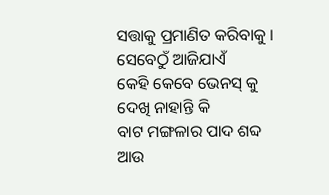ସତ୍ତାକୁ ପ୍ରମାଣିତ କରିବାକୁ ।
ସେବେଠୁଁ ଆଜିଯାଏଁ
କେହି କେବେ ଭେନସ୍ କୁ
ଦେଖି ନାହାନ୍ତି କି
ବାଟ ମଙ୍ଗଳାର ପାଦ ଶବ୍ଦ
ଆଉ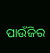ପାଉଁଜିର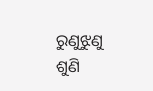ରୁଣୁଝୁଣୁ
ଶୁଣି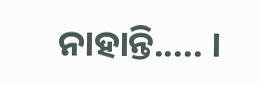ନାହାନ୍ତି..... ।